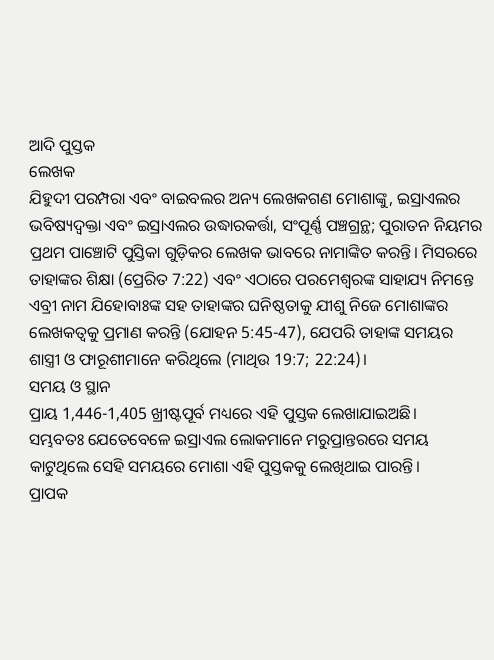ଆଦି ପୁସ୍ତକ
ଲେଖକ
ଯିହୁଦୀ ପରମ୍ପରା ଏବଂ ବାଇବଲର ଅନ୍ୟ ଲେଖକଗଣ ମୋଶାଙ୍କୁ, ଇସ୍ରାଏଲର ଭବିଷ୍ୟଦ୍ବକ୍ତା ଏବଂ ଇସ୍ରାଏଲର ଉଦ୍ଧାରକର୍ତ୍ତା, ସଂପୂର୍ଣ୍ଣ ପଞ୍ଚଗ୍ରନ୍ଥ; ପୁରାତନ ନିୟମର ପ୍ରଥମ ପାଞ୍ଚୋଟି ପୁସ୍ତିକା ଗୁଡ଼ିକର ଲେଖକ ଭାବରେ ନାମାଙ୍କିତ କରନ୍ତି। ମିସରରେ ତାହାଙ୍କର ଶିକ୍ଷା (ପ୍ରେରିତ 7:22) ଏବଂ ଏଠାରେ ପରମେଶ୍ୱରଙ୍କ ସାହାଯ୍ୟ ନିମନ୍ତେ ଏବ୍ରୀ ନାମ ଯିହୋବାଃଙ୍କ ସହ ତାହାଙ୍କର ଘନିଷ୍ଠତାକୁ ଯୀଶୁ ନିଜେ ମୋଶାଙ୍କର ଲେଖକତ୍ଵକୁ ପ୍ରମାଣ କରନ୍ତି (ଯୋହନ 5:45-47), ଯେପରି ତାହାଙ୍କ ସମୟର ଶାସ୍ତ୍ରୀ ଓ ଫାରୂଶୀମାନେ କରିଥିଲେ (ମାଥିଉ 19:7; 22:24)।
ସମୟ ଓ ସ୍ଥାନ
ପ୍ରାୟ 1,446-1,405 ଖ୍ରୀଷ୍ଟପୂର୍ବ ମଧ୍ୟରେ ଏହି ପୁସ୍ତକ ଲେଖାଯାଇଅଛି।
ସମ୍ଭବତଃ ଯେତେବେଳେ ଇସ୍ରାଏଲ ଲୋକମାନେ ମରୁପ୍ରାନ୍ତରରେ ସମୟ କାଟୁଥିଲେ ସେହି ସମୟରେ ମୋଶା ଏହି ପୁସ୍ତକକୁ ଲେଖିଥାଇ ପାରନ୍ତି।
ପ୍ରାପକ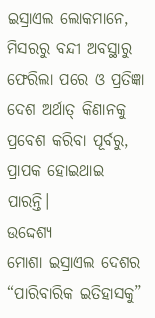ଇସ୍ରାଏଲ ଲୋକମାନେ, ମିସରରୁ ବନ୍ଦୀ ଅବସ୍ଥାରୁ ଫେରିଲା ପରେ ଓ ପ୍ରତିଜ୍ଞା ଦେଶ ଅର୍ଥାତ୍ କିଣାନକୁ ପ୍ରବେଶ କରିବା ପୂର୍ବରୁ, ପ୍ରାପକ ହୋଇଥାଇ ପାରନ୍ତି।
ଉଦ୍ଦେଶ୍ୟ
ମୋଶା ଇସ୍ରାଏଲ ଦେଶର “ପାରିବାରିକ ଇତିହାସକୁ”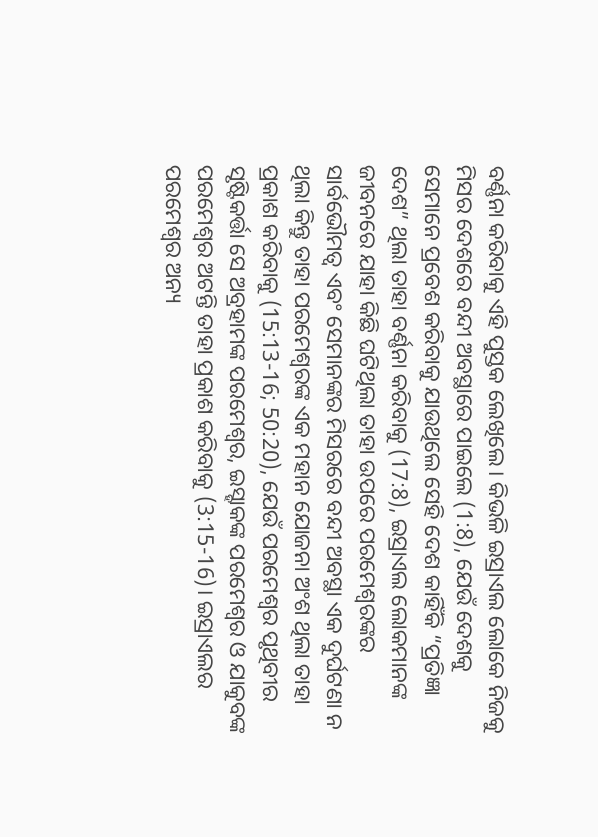ବର୍ଣ୍ଣନା କରିବାକୁ ଏହି ପୁସ୍ତକ ଲେଖିଲେ। କିଭଳି ଇସ୍ରାଏଲ ଲୋକେ ନିଜକୁ ମିସର ଦେଶରେ ବନ୍ଦୀ ଅବସ୍ଥାରେ ପାଇଲେ (1:8), ଯେଉଁ ଦେଶକୁ ସେମାନେ ପ୍ରବେଶ କରିବାକୁ ଯାଉଥିଲେ ସେହି ଦେଶ କାହିଁକି “ପ୍ରତିଜ୍ଞା ଦେଶ” ଥିଲା ତାହା ବର୍ଣ୍ଣନା କରିବାକୁ (17:8), ଇସ୍ରାଏଲ ଲୋକମାନଙ୍କ ଜୀବନରେ ଯାହା କିଛି ଘଟିଥିଲା ତାହା ଉପରେ ପରମେଶ୍ୱରଙ୍କର ସାର୍ବଭୌମତ୍ଵ ଏବଂ ସେମାନଙ୍କର ମିସରରେ ବନ୍ଦୀ ଅବସ୍ଥା ଏକ ଦୁର୍ଘଟଣା ନ ଥିଲା କିନ୍ତୁ ତାହା ପରମେଶ୍ୱରଙ୍କ ଏକ ମହାନ ଯୋଜନା ଅଂଶ ଥିଲା ତାହା ପ୍ରକାଶ କରିବାକୁ (15:13-16; 50:20), ଯେଉଁ ପରମେଶ୍ୱର ପୃଥିବୀର ସୃଷ୍ଟିକର୍ତ୍ତା ସେ ଅବ୍ରହାମଙ୍କ ପରମେଶ୍ୱର, ଇସ୍ହାକଙ୍କ ପରମେଶ୍ୱର ଓ ଯାକୁବଙ୍କ ପରମେଶ୍ୱର ଅଟନ୍ତି ତାହା ପ୍ରକାଶ କରିବାକୁ (3:15-16)। ଇସ୍ରାଏଲର ପରମେଶ୍ୱର ଅନ୍ୟ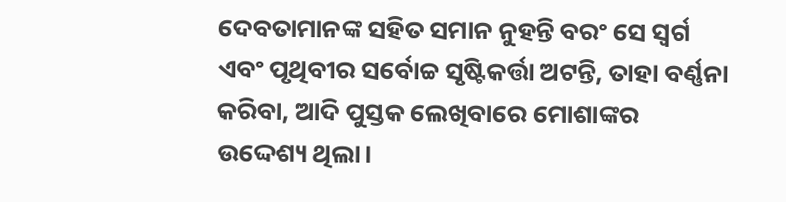ଦେବତାମାନଙ୍କ ସହିତ ସମାନ ନୁହନ୍ତି ବରଂ ସେ ସ୍ୱର୍ଗ ଏବଂ ପୃଥିବୀର ସର୍ବୋଚ୍ଚ ସୃଷ୍ଟିକର୍ତ୍ତା ଅଟନ୍ତି, ତାହା ବର୍ଣ୍ଣନା କରିବା, ଆଦି ପୁସ୍ତକ ଲେଖିବାରେ ମୋଶାଙ୍କର ଉଦ୍ଦେଶ୍ୟ ଥିଲା।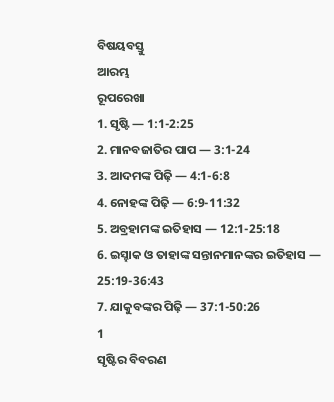ବିଷୟବସ୍ତୁ
ଆରମ୍ଭ
ରୂପରେଖା
1. ସୃଷ୍ଟି — 1:1-2:25
2. ମାନବଜାତିର ପାପ — 3:1-24
3. ଆଦମଙ୍କ ପିଢ଼ି — 4:1-6:8
4. ନୋହଙ୍କ ପିଢ଼ି — 6:9-11:32
5. ଅବ୍ରହାମଙ୍କ ଇତିହାସ — 12:1-25:18
6. ଇସ୍ହାକ ଓ ତାହାଙ୍କ ସନ୍ତାନମାନଙ୍କର ଇତିହାସ — 25:19-36:43
7. ଯାକୁବଙ୍କର ପିଢ଼ି — 37:1-50:26
1
ସୃଷ୍ଟିର ବିବରଣ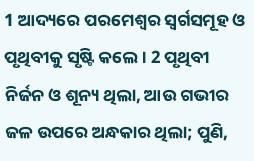1 ଆଦ୍ୟରେ ପରମେଶ୍ୱର ସ୍ୱର୍ଗସମୂହ ଓ ପୃଥିବୀକୁ ସୃଷ୍ଟି କଲେ। 2 ପୃଥିବୀ ନିର୍ଜନ ଓ ଶୂନ୍ୟ ଥିଲା, ଆଉ ଗଭୀର ଜଳ ଉପରେ ଅନ୍ଧକାର ଥିଲା; ପୁଣି,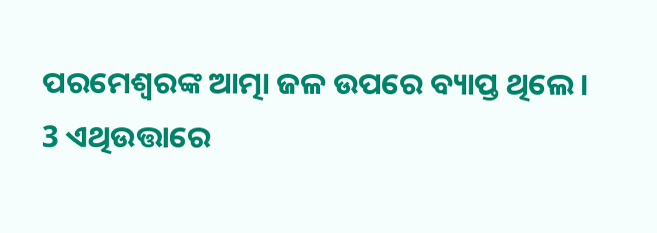ପରମେଶ୍ୱରଙ୍କ ଆତ୍ମା ଜଳ ଉପରେ ବ୍ୟାପ୍ତ ଥିଲେ।
3 ଏଥିଉତ୍ତାରେ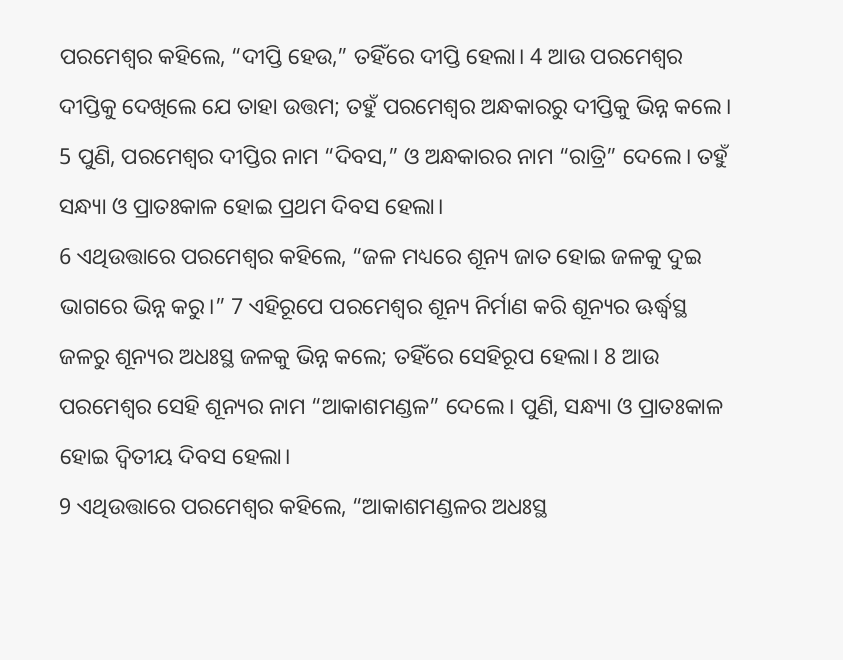ପରମେଶ୍ୱର କହିଲେ, “ଦୀପ୍ତି ହେଉ,” ତହିଁରେ ଦୀପ୍ତି ହେଲା। 4 ଆଉ ପରମେଶ୍ୱର ଦୀପ୍ତିକୁ ଦେଖିଲେ ଯେ ତାହା ଉତ୍ତମ; ତହୁଁ ପରମେଶ୍ୱର ଅନ୍ଧକାରରୁ ଦୀପ୍ତିକୁ ଭିନ୍ନ କଲେ। 5 ପୁଣି, ପରମେଶ୍ୱର ଦୀପ୍ତିର ନାମ “ଦିବସ,” ଓ ଅନ୍ଧକାରର ନାମ “ରାତ୍ରି” ଦେଲେ। ତହୁଁ ସନ୍ଧ୍ୟା ଓ ପ୍ରାତଃକାଳ ହୋଇ ପ୍ରଥମ ଦିବସ ହେଲା।
6 ଏଥିଉତ୍ତାରେ ପରମେଶ୍ୱର କହିଲେ, “ଜଳ ମଧ୍ୟରେ ଶୂନ୍ୟ ଜାତ ହୋଇ ଜଳକୁ ଦୁଇ ଭାଗରେ ଭିନ୍ନ କରୁ।” 7 ଏହିରୂପେ ପରମେଶ୍ୱର ଶୂନ୍ୟ ନିର୍ମାଣ କରି ଶୂନ୍ୟର ଊର୍ଦ୍ଧ୍ୱସ୍ଥ ଜଳରୁ ଶୂନ୍ୟର ଅଧଃସ୍ଥ ଜଳକୁ ଭିନ୍ନ କଲେ; ତହିଁରେ ସେହିରୂପ ହେଲା। 8 ଆଉ ପରମେଶ୍ୱର ସେହି ଶୂନ୍ୟର ନାମ “ଆକାଶମଣ୍ଡଳ” ଦେଲେ। ପୁଣି, ସନ୍ଧ୍ୟା ଓ ପ୍ରାତଃକାଳ ହୋଇ ଦ୍ୱିତୀୟ ଦିବସ ହେଲା।
9 ଏଥିଉତ୍ତାରେ ପରମେଶ୍ୱର କହିଲେ, “ଆକାଶମଣ୍ଡଳର ଅଧଃସ୍ଥ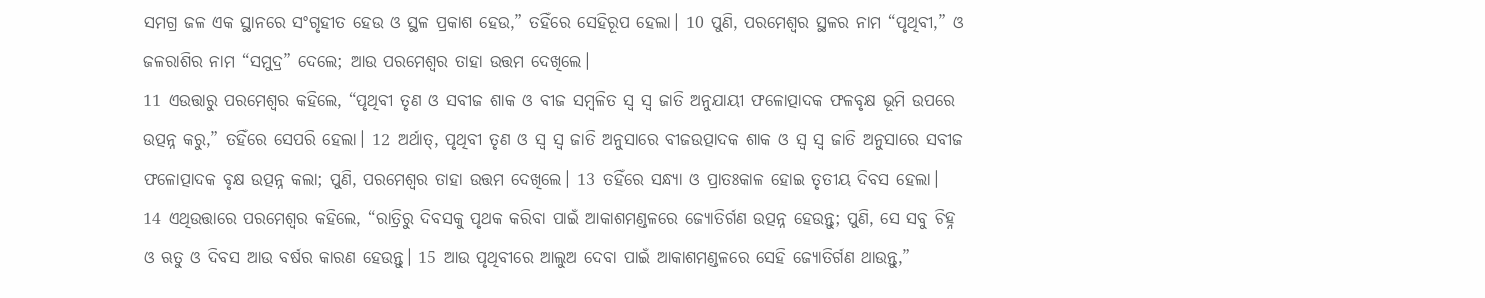ସମଗ୍ର ଜଳ ଏକ ସ୍ଥାନରେ ସଂଗୃହୀତ ହେଉ ଓ ସ୍ଥଳ ପ୍ରକାଶ ହେଉ,” ତହିଁରେ ସେହିରୂପ ହେଲା। 10 ପୁଣି, ପରମେଶ୍ୱର ସ୍ଥଳର ନାମ “ପୃଥିବୀ,” ଓ ଜଳରାଶିର ନାମ “ସମୁଦ୍ର” ଦେଲେ; ଆଉ ପରମେଶ୍ୱର ତାହା ଉତ୍ତମ ଦେଖିଲେ।
11 ଏଉତ୍ତାରୁ ପରମେଶ୍ୱର କହିଲେ, “ପୃଥିବୀ ତୃଣ ଓ ସବୀଜ ଶାକ ଓ ବୀଜ ସମ୍ବଳିତ ସ୍ୱ ସ୍ୱ ଜାତି ଅନୁଯାୟୀ ଫଳୋତ୍ପାଦକ ଫଳବୃକ୍ଷ ଭୂମି ଉପରେ ଉତ୍ପନ୍ନ କରୁ,” ତହିଁରେ ସେପରି ହେଲା। 12 ଅର୍ଥାତ୍, ପୃଥିବୀ ତୃଣ ଓ ସ୍ୱ ସ୍ୱ ଜାତି ଅନୁସାରେ ବୀଜଉତ୍ପାଦକ ଶାକ ଓ ସ୍ୱ ସ୍ୱ ଜାତି ଅନୁସାରେ ସବୀଜ ଫଳୋତ୍ପାଦକ ବୃକ୍ଷ ଉତ୍ପନ୍ନ କଲା; ପୁଣି, ପରମେଶ୍ୱର ତାହା ଉତ୍ତମ ଦେଖିଲେ। 13 ତହିଁରେ ସନ୍ଧ୍ୟା ଓ ପ୍ରାତଃକାଳ ହୋଇ ତୃତୀୟ ଦିବସ ହେଲା।
14 ଏଥିଉତ୍ତାରେ ପରମେଶ୍ୱର କହିଲେ, “ରାତ୍ରିରୁ ଦିବସକୁ ପୃଥକ କରିବା ପାଇଁ ଆକାଶମଣ୍ଡଳରେ ଜ୍ୟୋତିର୍ଗଣ ଉତ୍ପନ୍ନ ହେଉନ୍ତୁ; ପୁଣି, ସେ ସବୁ ଚିହ୍ନ ଓ ଋତୁ ଓ ଦିବସ ଆଉ ବର୍ଷର କାରଣ ହେଉନ୍ତୁ। 15 ଆଉ ପୃଥିବୀରେ ଆଲୁଅ ଦେବା ପାଇଁ ଆକାଶମଣ୍ଡଳରେ ସେହି ଜ୍ୟୋତିର୍ଗଣ ଥାଉନ୍ତୁ,”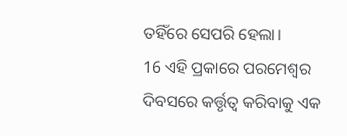ତହିଁରେ ସେପରି ହେଲା।
16 ଏହି ପ୍ରକାରେ ପରମେଶ୍ୱର ଦିବସରେ କର୍ତ୍ତୃତ୍ଵ କରିବାକୁ ଏକ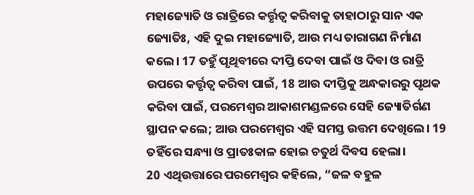ମହାଜ୍ୟୋତି ଓ ରାତ୍ରିରେ କର୍ତ୍ତୃତ୍ଵ କରିବାକୁ ତାହାଠାରୁ ସାନ ଏକ ଜ୍ୟୋତିଃ, ଏହି ଦୁଇ ମହାଜ୍ୟୋତି, ଆଉ ମଧ୍ୟ ତାରାଗଣ ନିର୍ମାଣ କଲେ। 17 ତହୁଁ ପୃଥିବୀରେ ଦୀପ୍ତି ଦେବା ପାଇଁ ଓ ଦିବା ଓ ରାତ୍ରି ଉପରେ କର୍ତ୍ତୃତ୍ୱ କରିବା ପାଇଁ, 18 ଆଉ ଦୀପ୍ତିକୁ ଅନ୍ଧକାରରୁ ପୃଥକ କରିବା ପାଇଁ, ପରମେଶ୍ୱର ଆକାଶମଣ୍ଡଳରେ ସେହି ଜ୍ୟୋତିର୍ଗଣ ସ୍ଥାପନ କଲେ; ଆଉ ପରମେଶ୍ୱର ଏହି ସମସ୍ତ ଉତ୍ତମ ଦେଖିଲେ। 19 ତହିଁରେ ସନ୍ଧ୍ୟା ଓ ପ୍ରାତଃକାଳ ହୋଇ ଚତୁର୍ଥ ଦିବସ ହେଲା।
20 ଏଥିଉତ୍ତାରେ ପରମେଶ୍ୱର କହିଲେ, “ଜଳ ବହୁଳ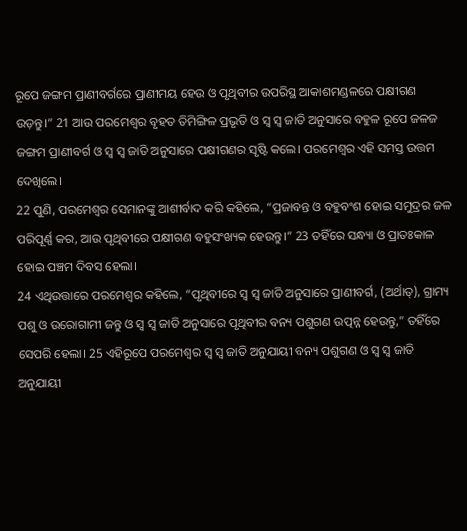ରୂପେ ଜଙ୍ଗମ ପ୍ରାଣୀବର୍ଗରେ ପ୍ରାଣୀମୟ ହେଉ ଓ ପୃଥିବୀର ଉପରିସ୍ଥ ଆକାଶମଣ୍ଡଳରେ ପକ୍ଷୀଗଣ ଉଡ଼ନ୍ତୁ।” 21 ଆଉ ପରମେଶ୍ୱର ବୃହତ ତିମିଙ୍ଗିଳ ପ୍ରଭୃତି ଓ ସ୍ୱ ସ୍ୱ ଜାତି ଅନୁସାରେ ବହୁଳ ରୂପେ ଜଳଜ ଜଙ୍ଗମ ପ୍ରାଣୀବର୍ଗ ଓ ସ୍ୱ ସ୍ୱ ଜାତି ଅନୁସାରେ ପକ୍ଷୀଗଣର ସୃଷ୍ଟି କଲେ। ପରମେଶ୍ୱର ଏହି ସମସ୍ତ ଉତ୍ତମ ଦେଖିଲେ।
22 ପୁଣି, ପରମେଶ୍ୱର ସେମାନଙ୍କୁ ଆଶୀର୍ବାଦ କରି କହିଲେ, “ପ୍ରଜାବନ୍ତ ଓ ବହୁବଂଶ ହୋଇ ସମୁଦ୍ରର ଜଳ ପରିପୂର୍ଣ୍ଣ କର, ଆଉ ପୃଥିବୀରେ ପକ୍ଷୀଗଣ ବହୁସଂଖ୍ୟକ ହେଉନ୍ତୁ।” 23 ତହିଁରେ ସନ୍ଧ୍ୟା ଓ ପ୍ରାତଃକାଳ ହୋଇ ପଞ୍ଚମ ଦିବସ ହେଲା।
24 ଏଥିଉତ୍ତାରେ ପରମେଶ୍ୱର କହିଲେ, “ପୃଥିବୀରେ ସ୍ୱ ସ୍ୱ ଜାତି ଅନୁସାରେ ପ୍ରାଣୀବର୍ଗ, (ଅର୍ଥାତ୍), ଗ୍ରାମ୍ୟ ପଶୁ ଓ ଉରୋଗାମୀ ଜନ୍ତୁ ଓ ସ୍ୱ ସ୍ୱ ଜାତି ଅନୁସାରେ ପୃଥିବୀର ବନ୍ୟ ପଶୁଗଣ ଉତ୍ପନ୍ନ ହେଉନ୍ତୁ,” ତହିଁରେ ସେପରି ହେଲା। 25 ଏହିରୂପେ ପରମେଶ୍ୱର ସ୍ୱ ସ୍ୱ ଜାତି ଅନୁଯାୟୀ ବନ୍ୟ ପଶୁଗଣ ଓ ସ୍ୱ ସ୍ୱ ଜାତି ଅନୁଯାୟୀ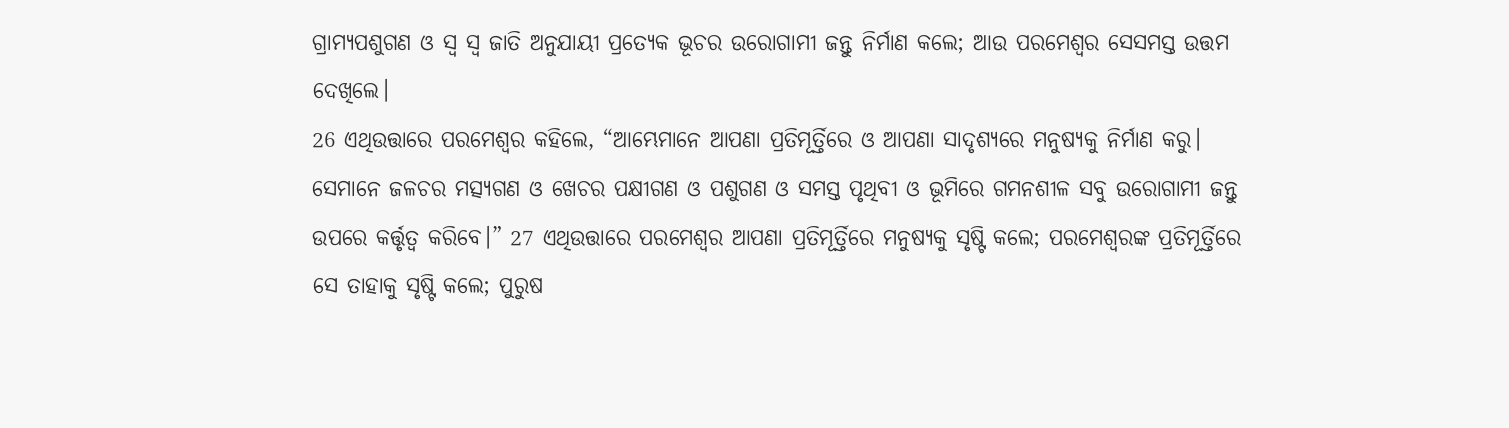ଗ୍ରାମ୍ୟପଶୁଗଣ ଓ ସ୍ୱ ସ୍ୱ ଜାତି ଅନୁଯାୟୀ ପ୍ରତ୍ୟେକ ଭୂଚର ଉରୋଗାମୀ ଜନ୍ତୁ ନିର୍ମାଣ କଲେ; ଆଉ ପରମେଶ୍ୱର ସେସମସ୍ତ ଉତ୍ତମ ଦେଖିଲେ।
26 ଏଥିଉତ୍ତାରେ ପରମେଶ୍ୱର କହିଲେ, “ଆମ୍ଭେମାନେ ଆପଣା ପ୍ରତିମୂର୍ତ୍ତିରେ ଓ ଆପଣା ସାଦୃଶ୍ୟରେ ମନୁଷ୍ୟକୁ ନିର୍ମାଣ କରୁ। ସେମାନେ ଜଳଚର ମତ୍ସ୍ୟଗଣ ଓ ଖେଚର ପକ୍ଷୀଗଣ ଓ ପଶୁଗଣ ଓ ସମସ୍ତ ପୃଥିବୀ ଓ ଭୂମିରେ ଗମନଶୀଳ ସବୁ ଉରୋଗାମୀ ଜନ୍ତୁ ଉପରେ କର୍ତ୍ତୃତ୍ୱ କରିବେ।” 27 ଏଥିଉତ୍ତାରେ ପରମେଶ୍ୱର ଆପଣା ପ୍ରତିମୂର୍ତ୍ତିରେ ମନୁଷ୍ୟକୁ ସୃଷ୍ଟି କଲେ; ପରମେଶ୍ୱରଙ୍କ ପ୍ରତିମୂର୍ତ୍ତିରେ ସେ ତାହାକୁ ସୃଷ୍ଟି କଲେ; ପୁରୁଷ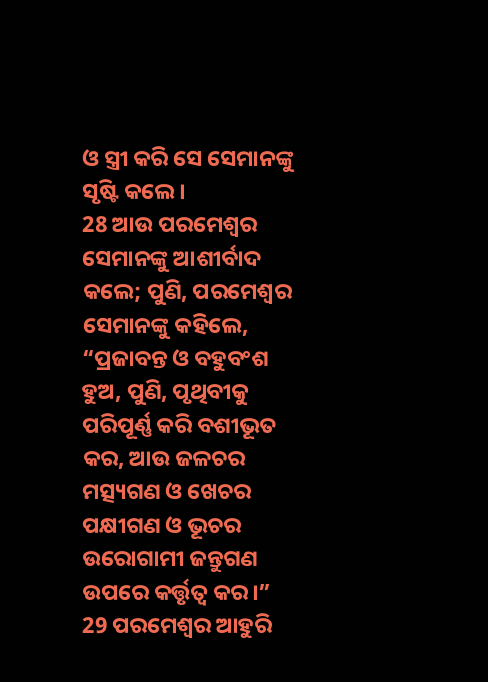ଓ ସ୍ତ୍ରୀ କରି ସେ ସେମାନଙ୍କୁ ସୃଷ୍ଟି କଲେ।
28 ଆଉ ପରମେଶ୍ୱର ସେମାନଙ୍କୁ ଆଶୀର୍ବାଦ କଲେ; ପୁଣି, ପରମେଶ୍ୱର ସେମାନଙ୍କୁ କହିଲେ, “ପ୍ରଜାବନ୍ତ ଓ ବହୁବଂଶ ହୁଅ, ପୁଣି, ପୃଥିବୀକୁ ପରିପୂର୍ଣ୍ଣ କରି ବଶୀଭୂତ କର, ଆଉ ଜଳଚର ମତ୍ସ୍ୟଗଣ ଓ ଖେଚର ପକ୍ଷୀଗଣ ଓ ଭୂଚର ଉରୋଗାମୀ ଜନ୍ତୁଗଣ ଉପରେ କର୍ତ୍ତୃତ୍ଵ କର।” 29 ପରମେଶ୍ୱର ଆହୁରି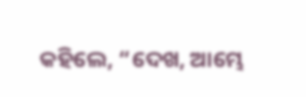କହିଲେ, “ଦେଖ, ଆମ୍ଭେ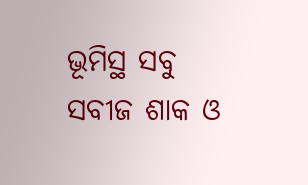ଭୂମିସ୍ଥ ସବୁ ସବୀଜ ଶାକ ଓ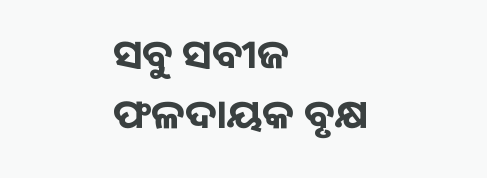ସବୁ ସବୀଜ ଫଳଦାୟକ ବୃକ୍ଷ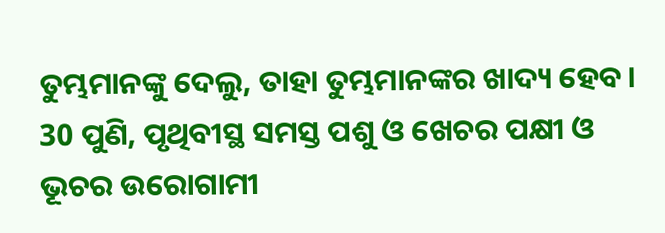ତୁମ୍ଭମାନଙ୍କୁ ଦେଲୁ, ତାହା ତୁମ୍ଭମାନଙ୍କର ଖାଦ୍ୟ ହେବ। 30 ପୁଣି, ପୃଥିବୀସ୍ଥ ସମସ୍ତ ପଶୁ ଓ ଖେଚର ପକ୍ଷୀ ଓ ଭୂଚର ଉରୋଗାମୀ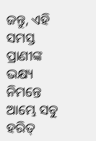ଜନ୍ତୁ, ଏହି ସମସ୍ତ ପ୍ରାଣୀଙ୍କ ଭକ୍ଷ୍ୟ ନିମନ୍ତେ ଆମ୍ଭେ ସବୁ ହରିତ୍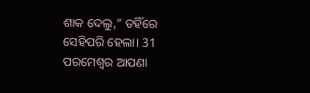ଶାକ ଦେଲୁ,” ତହିଁରେ ସେହିପରି ହେଲା। 31 ପରମେଶ୍ୱର ଆପଣା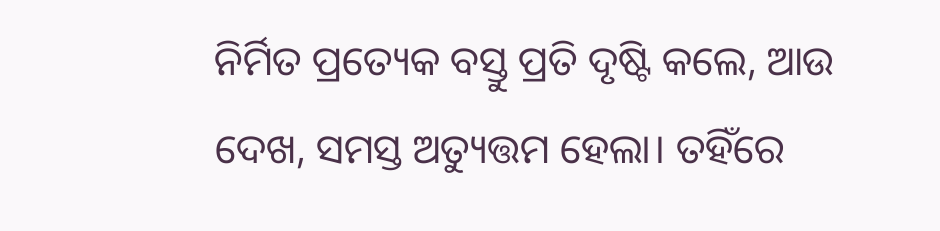ନିର୍ମିତ ପ୍ରତ୍ୟେକ ବସ୍ତୁ ପ୍ରତି ଦୃଷ୍ଟି କଲେ, ଆଉ ଦେଖ, ସମସ୍ତ ଅତ୍ୟୁତ୍ତମ ହେଲା। ତହିଁରେ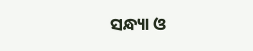ସନ୍ଧ୍ୟା ଓ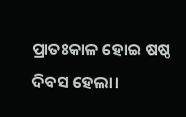ପ୍ରାତଃକାଳ ହୋଇ ଷଷ୍ଠ ଦିବସ ହେଲା।